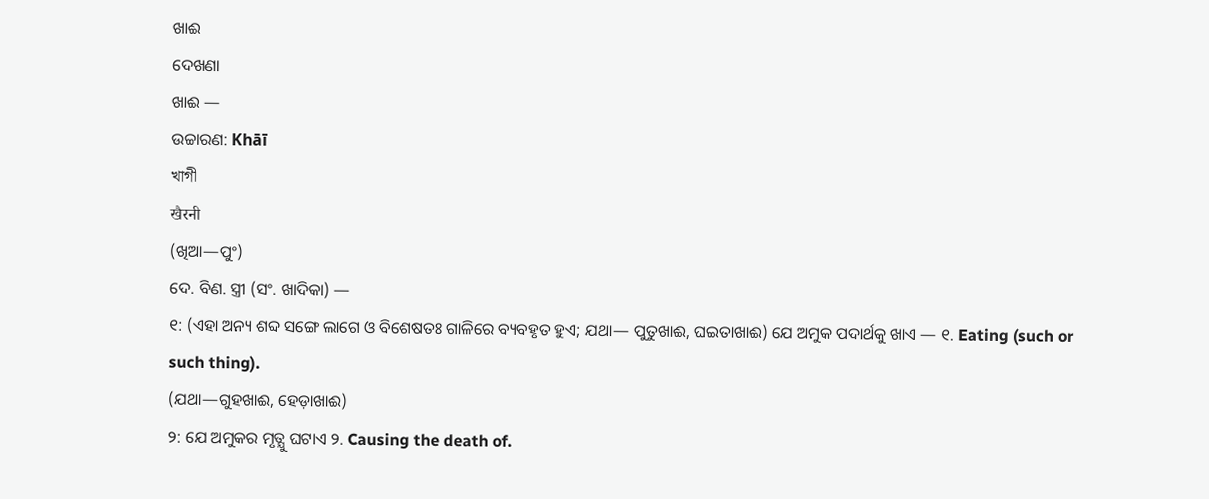ଖାଈ
ଦେଖଣା
ଖାଈ —
ଉଚ୍ଚାରଣ: Khāī
খাগী
खैरनी
(ଖିଆ—ପୁଂ)
ଦେ. ବିଣ. ସ୍ତ୍ରୀ (ସଂ. ଖାଦିକା) —
୧: (ଏହା ଅନ୍ୟ ଶବ୍ଦ ସଙ୍ଗେ ଲାଗେ ଓ ବିଶେଷତଃ ଗାଳିରେ ବ୍ୟବହୃତ ହୁଏ; ଯଥା— ପୁତୁଖାଈ, ଘଇତାଖାଈ) ଯେ ଅମୁକ ପଦାର୍ଥକୁ ଖାଏ — ୧. Eating (such or such thing).
(ଯଥା—ଗୁହଖାଈ, ହେଡ଼ାଖାଈ)
୨: ଯେ ଅମୁକର ମୃତ୍ଯୁ ଘଟାଏ ୨. Causing the death of.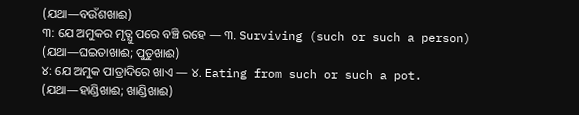(ଯଥା—ବଉଁଶଖାଈ)
୩: ଯେ ଅମୁକର ମୃତ୍ଯୁ ପରେ ବଞ୍ଚି ରହେ — ୩. Surviving (such or such a person)
(ଯଥା—ଘଇତାଖାଈ; ପୁତୁଖାଈ)
୪: ଯେ ଅମୁକ ପାତ୍ରାଦିରେ ଖାଏ — ୪. Eating from such or such a pot.
(ଯଥା—ହାଣ୍ଡିଖାଈ; ଖାଣ୍ଡିଖାଈ)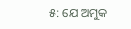୫: ଯେ ଅମୁକ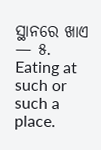ସ୍ଥାନରେ ଖାଏ — ୫. Eating at such or such a place.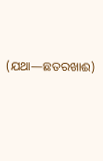(ଯଥା—ଛତରଖାଈ)